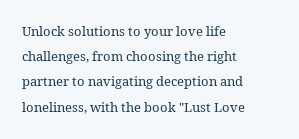Unlock solutions to your love life challenges, from choosing the right partner to navigating deception and loneliness, with the book "Lust Love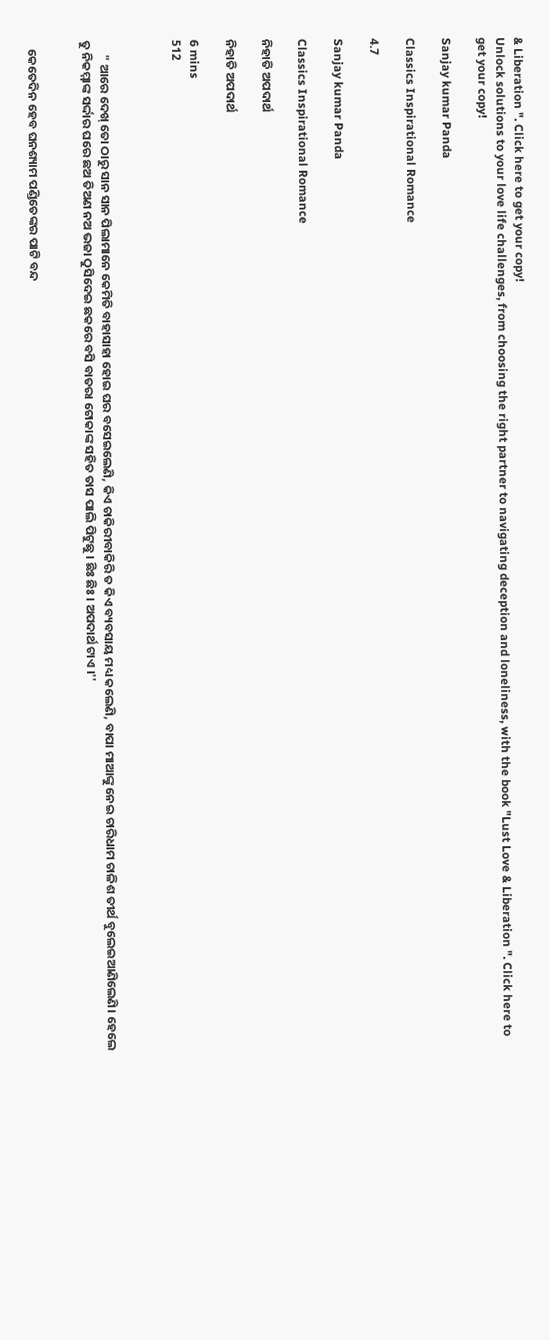& Liberation ". Click here to get your copy!
Unlock solutions to your love life challenges, from choosing the right partner to navigating deception and loneliness, with the book "Lust Love & Liberation ". Click here to get your copy!

Sanjay kumar Panda

Classics Inspirational Romance

4.7

Sanjay kumar Panda

Classics Inspirational Romance

ନିହାତି ଅପଦାର୍ଥ

ନିହାତି ଅପଦାର୍ଥ

6 mins
512



     " ଆରେ ଦେଖ୍ ତୋ ଠାରୁ ସାନ ସାନ ପିଲାମାନେ କେମିତି ବାହାସାହା ହୋଇ ଘର ବସେଇଲେଣି, କିଏ ଚାକିରୀବାକିରି ତ କିଏ ବ୍ୟବସାୟ ମଧ୍ୟ କଲେଣି, ବାପା ମାଆଙ୍କୁ ନେଇ ଚାରିଧାମ ଚାଳିଶ ତୀର୍ଥ ବୁଲେଇଆଣିଲେଣି। ହେଲେ ତୁ ନିକମ୍ମାଙ୍କ ସର୍ଦ୍ଦାର ଘରେ ଛଅ ତିଅଣ ନଅ ଭଜା ଠୁସିଦେଇ ଛକରେ ବସି ବାତରା ଟୋକାଙ୍କ ସହିତ ତାସ ପାଲି ପିଟୁଛୁ । ଛିଃ ଛିଃ । ଅପଦାର୍ଥ ଟାଏ ।''


   କେତେଦିନ ହେବ ଘନଶ୍ୟାମ ପଣ୍ଡିତେଙ୍କର ପାଟି ବନ୍ଦ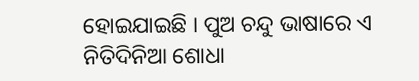ହୋଇଯାଇଛି । ପୁଅ ଚନ୍ଦୁ ଭାଷାରେ ଏ ନିତିଦିନିଆ ଶୋଧା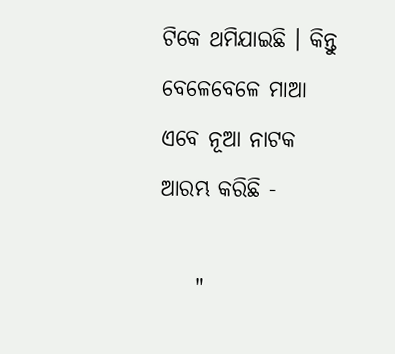ଟିକେ ଥମିଯାଇଛି । କିନ୍ତୁ ବେଳେବେଳେ ମାଆ ଏବେ ନୂଆ ନାଟକ ଆରମ୍ଭ କରିଛି -

    "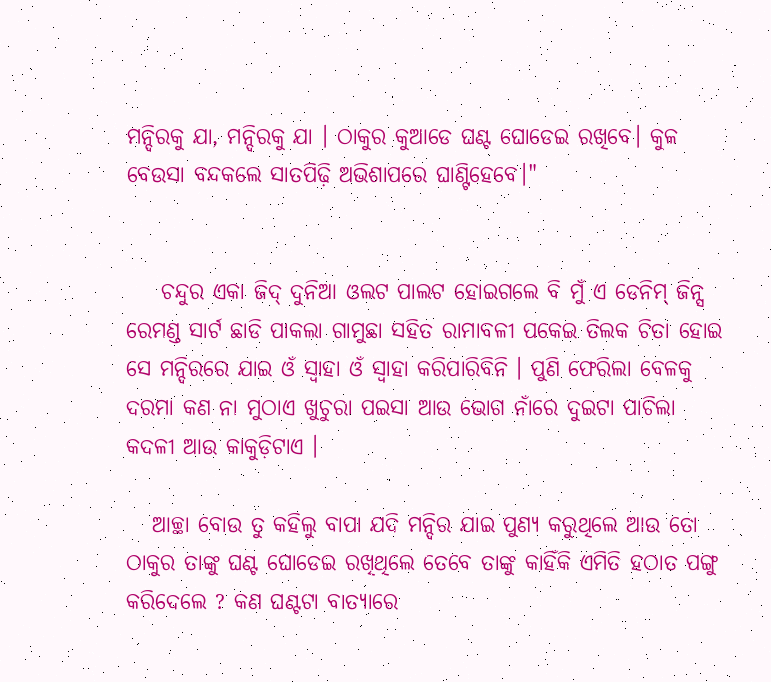ମନ୍ଦିରକୁ ଯା, ମନ୍ଦିରକୁ ଯା । ଠାକୁର କୁଆଡେ ଘଣ୍ଟ ଘୋଡେଇ ରଖିବେ। କୁଳ ବେଉସା ବନ୍ଦକଲେ ସାତପିଢ଼ି ଅଭିଶାପରେ ଘାଣ୍ଟିହେବେ।"


    ଚନ୍ଦୁର ଏକା ଜିଦ୍ ଦୁନିଆ ଓଲଟ ପାଲଟ ହୋଇଗଲେ ବି ମୁଁ ଏ ଡେନିମ୍ ଜିନ୍ସ ରେମଣ୍ଡ ସାର୍ଟ ଛାଡି ପାକଲା ଗାମୁଛା ସହିତ ରାମାବଳୀ ପକେଇ ତିଲକ ଚିତା ହୋଇ ସେ ମନ୍ଦିରରେ ଯାଇ ଓଁ ସ୍ୱାହା ଓଁ ସ୍ୱାହା କରିପାରିବିନି । ପୁଣି ଫେରିଲା ବେଳକୁ ଦରମା କଣ ନା ମୁଠାଏ ଖୁଚୁରା ପଇସା ଆଉ ଭୋଗ ନାଁରେ ଦୁଇଟା ପାଚିଲା କଦଳୀ ଆଉ କାକୁଡ଼ିଟାଏ ।

   ଆଚ୍ଛା ବୋଉ ତୁ କହିଲୁ ବାପା ଯଦି ମନ୍ଦିର ଯାଇ ପୁଣ୍ୟ କରୁଥିଲେ ଆଉ ତୋ ଠାକୁର ତାଙ୍କୁ ଘଣ୍ଟ ଘୋଡେଇ ରଖିଥିଲେ ତେବେ ତାଙ୍କୁ କାହିଁକି ଏମିତି ହଠାତ ପଙ୍ଗୁ କରିଦେଲେ ? କଣ ଘଣ୍ଟଟା ବାତ୍ୟାରେ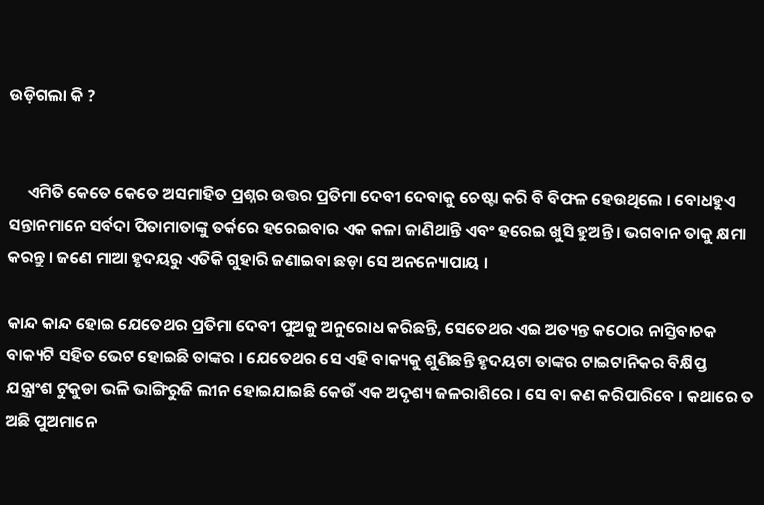ଉଡ଼ିଗଲା କି ?


     ଏମିତି କେତେ କେତେ ଅସମାହିତ ପ୍ରଶ୍ନର ଉତ୍ତର ପ୍ରତିମା ଦେବୀ ଦେବାକୁ ଚେଷ୍ଟା କରି ବି ବିଫଳ ହେଉଥିଲେ । ବୋଧହୁଏ ସନ୍ତାନମାନେ ସର୍ବଦା ପିତାମାତାଙ୍କୁ ତର୍କରେ ହରେଇବାର ଏକ କଳା ଜାଣିଥାନ୍ତି ଏବଂ ହରେଇ ଖୁସି ହୁଅନ୍ତି । ଭଗବାନ ତାକୁ କ୍ଷମା କରନ୍ତୁ । ଜଣେ ମାଆ ହୃଦୟରୁ ଏତିକି ଗୁହାରି ଜଣାଇବା ଛଡ଼ା ସେ ଅନନ୍ୟୋପାୟ ।

କାନ୍ଦ କାନ୍ଦ ହୋଇ ଯେତେଥର ପ୍ରତିମା ଦେବୀ ପୁଅକୁ ଅନୁରୋଧ କରିଛନ୍ତି, ସେତେଥର ଏଇ ଅତ୍ୟନ୍ତ କଠୋର ନାସ୍ତିବାଚକ ବାକ୍ୟଟି ସହିତ ଭେଟ ହୋଇଛି ତାଙ୍କର । ଯେତେଥର ସେ ଏହି ବାକ୍ୟକୁ ଶୁଣିଛନ୍ତି ହୃଦୟଟା ତାଙ୍କର ଟାଇଟାନିକର ବିକ୍ଷିପ୍ତ ଯନ୍ତ୍ରାଂଶ ଟୁକୁଡା ଭଳି ଭାଙ୍ଗିରୁଜି ଲୀନ ହୋଇଯାଇଛି କେଉଁ ଏକ ଅଦୃଶ୍ୟ ଜଳରାଶିରେ । ସେ ବା କଣ କରିପାରିବେ । କଥାରେ ତ ଅଛି ପୁଅମାନେ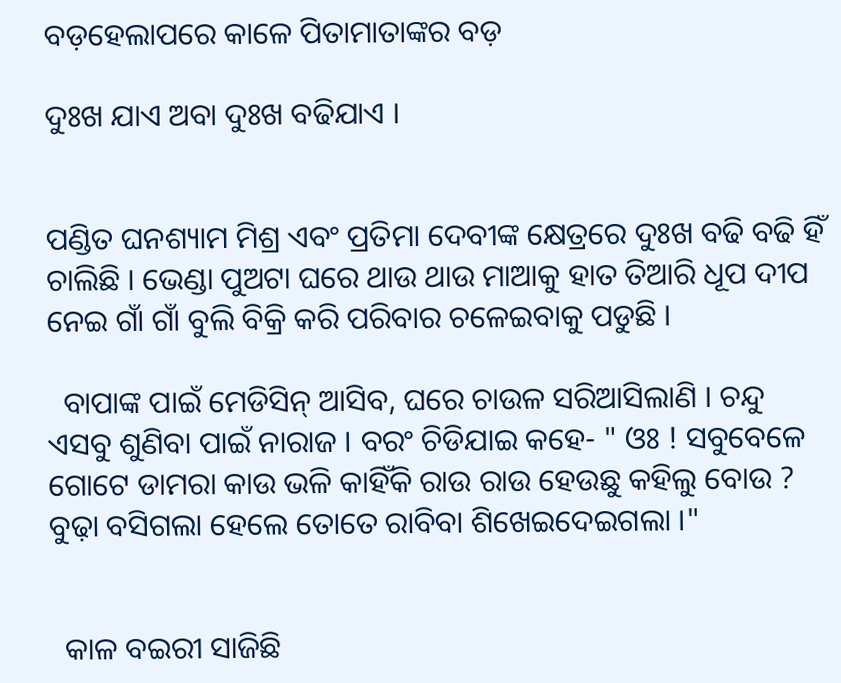ବଡ଼ହେଲାପରେ କାଳେ ପିତାମାତାଙ୍କର ବଡ଼

ଦୁଃଖ ଯାଏ ଅବା ଦୁଃଖ ବଢିଯାଏ ।


ପଣ୍ଡିତ ଘନଶ୍ୟାମ ମିଶ୍ର ଏବଂ ପ୍ରତିମା ଦେବୀଙ୍କ କ୍ଷେତ୍ରରେ ଦୁଃଖ ବଢି ବଢି ହିଁ ଚାଲିଛି । ଭେଣ୍ଡା ପୁଅଟା ଘରେ ଥାଉ ଥାଉ ମାଆକୁ ହାତ ତିଆରି ଧୂପ ଦୀପ ନେଇ ଗାଁ ଗାଁ ବୁଲି ବିକ୍ରି କରି ପରିବାର ଚଳେଇବାକୁ ପଡୁଛି ।

  ବାପାଙ୍କ ପାଇଁ ମେଡିସିନ୍ ଆସିବ, ଘରେ ଚାଉଳ ସରିଆସିଲାଣି । ଚନ୍ଦୁ ଏସବୁ ଶୁଣିବା ପାଇଁ ନାରାଜ । ବରଂ ଚିଡିଯାଇ କହେ- " ଓଃ ! ସବୁବେଳେ ଗୋଟେ ଡାମରା କାଉ ଭଳି କାହିଁକି ରାଉ ରାଉ ହେଉଛୁ କହିଲୁ ବୋଉ ? ବୁଢ଼ା ବସିଗଲା ହେଲେ ତୋତେ ରାବିବା ଶିଖେଇଦେଇଗଲା ।"


  କାଳ ବଇରୀ ସାଜିଛି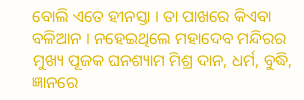ବୋଲି ଏତେ ହୀନସ୍ତା । ତା ପାଖରେ କିଏବା ବଳିଆନ । ନହେଇଥିଲେ ମହାଦେବ ମନ୍ଦିରର ମୁଖ୍ୟ ପୂଜକ ଘନଶ୍ୟାମ ମିଶ୍ର ଦାନ, ଧର୍ମ, ବୁଦ୍ଧି, ଜ୍ଞାନରେ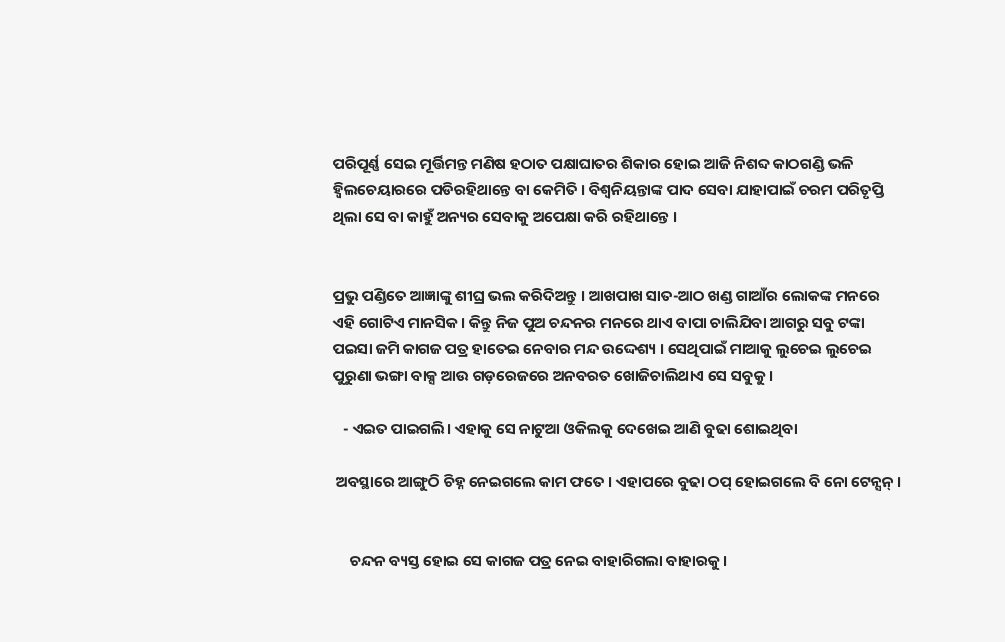ପରିପୂର୍ଣ୍ଣ ସେଇ ମୂର୍ତ୍ତିମନ୍ତ ମଣିଷ ହଠାତ ପକ୍ଷାଘାତର ଶିକାର ହୋଇ ଆଜି ନିଶବ୍ଦ କାଠଗଣ୍ଡି ଭଳି ହ୍ୱିଲଚେୟାରରେ ପଡିରହିଥାନ୍ତେ ବା କେମିତି । ବିଶ୍ୱନିୟନ୍ତାଙ୍କ ପାଦ ସେବା ଯାହାପାଇଁ ଚରମ ପରିତୃପ୍ତି ଥିଲା ସେ ବା କାହୁଁ ଅନ୍ୟର ସେବାକୁ ଅପେକ୍ଷା କରି ରହିଥାନ୍ତେ ।


ପ୍ରଭୁ ପଣ୍ଡିତେ ଆଜ୍ଞାଙ୍କୁ ଶୀଘ୍ର ଭଲ କରିଦିଅନ୍ତୁ । ଆଖପାଖ ସାତ-ଆଠ ଖଣ୍ଡ ଗାଆଁର ଲୋକଙ୍କ ମନରେ ଏହି ଗୋଟିଏ ମାନସିକ । କିନ୍ତୁ ନିଜ ପୁଅ ଚନ୍ଦନର ମନରେ ଥାଏ ବାପା ଚାଲିଯିବା ଆଗରୁ ସବୁ ଟଙ୍କା ପଇସା ଜମି କାଗଜ ପତ୍ର ହାତେଇ ନେବାର ମନ୍ଦ ଉଦ୍ଦେଶ୍ୟ । ସେଥିପାଇଁ ମାଆକୁ ଲୁଚେଇ ଲୁଚେଇ ପୁରୁଣା ଭଙ୍ଗା ବାକ୍ସ ଆଉ ଗଡ଼ରେଜରେ ଅନବରତ ଖୋଜିଚାଲିଥାଏ ସେ ସବୁକୁ ।

   - ଏଇତ ପାଇଗଲି। ଏହାକୁ ସେ ନାଟୁଆ ଓକିଲକୁ ଦେଖେଇ ଆଣି ବୁଢା ଶୋଇଥିବା

 ଅବସ୍ଥାରେ ଆଙ୍ଗୁଠି ଚିହ୍ନ ନେଇଗଲେ କାମ ଫତେ । ଏହାପରେ ବୁଢା ଠପ୍ ହୋଇଗଲେ ବି ନୋ ଟେନ୍ସନ୍ ।


     ଚନ୍ଦନ ବ୍ୟସ୍ତ ହୋଇ ସେ କାଗଜ ପତ୍ର ନେଇ ବାହାରିଗଲା ବାହାରକୁ ।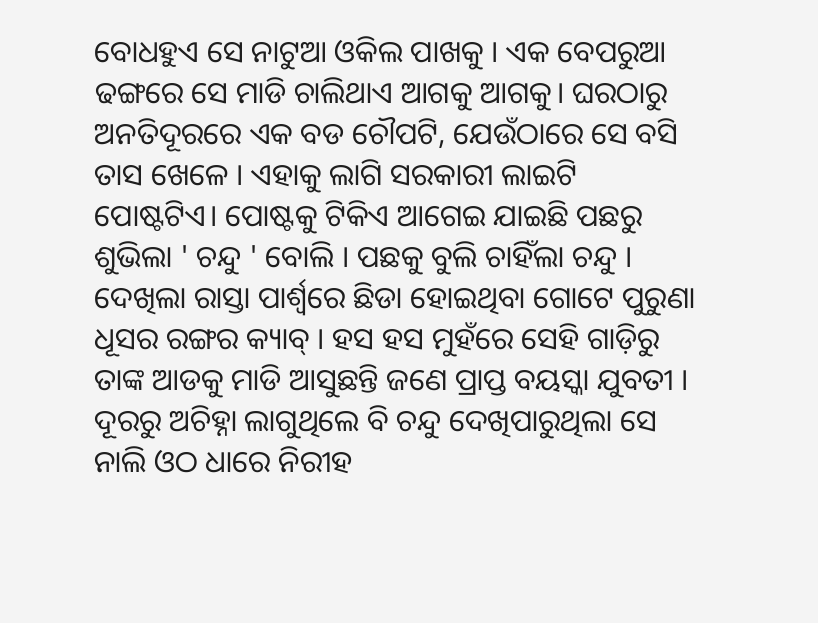ବୋଧହୁଏ ସେ ନାଟୁଆ ଓକିଲ ପାଖକୁ । ଏକ ବେପରୁଆ ଢଙ୍ଗରେ ସେ ମାଡି ଚାଲିଥାଏ ଆଗକୁ ଆଗକୁ। ଘରଠାରୁ ଅନତିଦୂରରେ ଏକ ବଡ ଚୌପଟି, ଯେଉଁଠାରେ ସେ ବସି ତାସ ଖେଳେ । ଏହାକୁ ଲାଗି ସରକାରୀ ଲାଇଟି ପୋଷ୍ଟଟିଏ। ପୋଷ୍ଟକୁ ଟିକିଏ ଆଗେଇ ଯାଇଛି ପଛରୁ ଶୁଭିଲା ' ଚନ୍ଦୁ ' ବୋଲି । ପଛକୁ ବୁଲି ଚାହିଁଲା ଚନ୍ଦୁ । ଦେଖିଲା ରାସ୍ତା ପାର୍ଶ୍ୱରେ ଛିଡା ହୋଇଥିବା ଗୋଟେ ପୁରୁଣା ଧୂସର ରଙ୍ଗର କ୍ୟାବ୍ । ହସ ହସ ମୁହଁରେ ସେହି ଗାଡ଼ିରୁ ତାଙ୍କ ଆଡକୁ ମାଡି ଆସୁଛନ୍ତି ଜଣେ ପ୍ରାପ୍ତ ବୟସ୍କା ଯୁବତୀ । ଦୂରରୁ ଅଚିହ୍ନା ଲାଗୁଥିଲେ ବି ଚନ୍ଦୁ ଦେଖିପାରୁଥିଲା ସେ ନାଲି ଓଠ ଧାରେ ନିରୀହ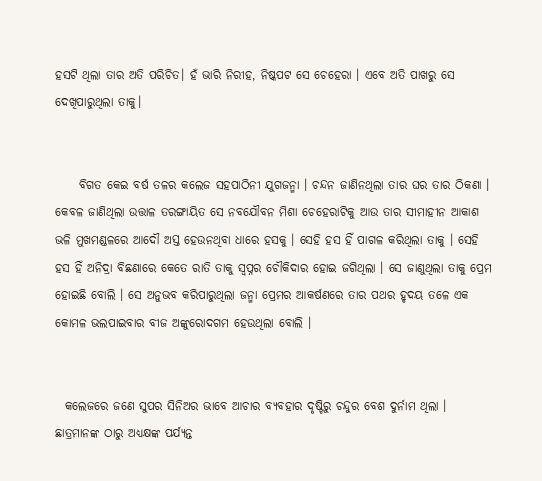ହସଟି ଥିଲା ତାର ଅତି ପରିଚିତ। ହଁ ଭାରି ନିରୀହ, ନିଷ୍କପଟ ସେ ଚେହେରା । ଏବେ ଅତି ପାଖରୁ ସେ ଦେଖିପାରୁଥିଲା ତାକୁ।


     ବିଗତ କେଇ ବର୍ଷ ତଳର କଲେଜ ସହପାଠିନୀ ଯୁଗଜନ୍ମା । ଚନ୍ଦନ ଜାଣିନଥିଲା ତାର ଘର ତାର ଠିକଣା । କେବଳ ଜାଣିଥିଲା ଉତ୍ତାଳ ତରଙ୍ଗାୟିତ ସେ ନବଯୌବନ ମିଶା ଚେହେରାଟିକୁ ଆଉ ତାର ସୀମାହୀନ ଆକାଶ ଭଳି ମୁଖମଣ୍ଡଳରେ ଆଦୌ ଅସ୍ତ ହେଉନଥିବା ଧାରେ ହସକୁ । ସେହି ହସ ହିଁ ପାଗଳ କରିଥିଲା ତାକୁ । ସେହି ହସ ହିଁ ଅନିଦ୍ରା ବିଛଣାରେ କେତେ ରାତି ତାକୁ ସ୍ୱପ୍ନର ଚୌକିଦାର ହୋଇ ଜଗିଥିଲା । ସେ ଜାଣୁଥିଲା ତାକୁ ପ୍ରେମ ହୋଇଛି ବୋଲି । ସେ ଅନୁଭବ କରିପାରୁଥିଲା ଜନ୍ମା ପ୍ରେମର ଆକର୍ଷଣରେ ତାର ପଥର ହୃଦୟ ତଳେ ଏକ କୋମଳ ଭଲପାଇବାର ବୀଜ ଅଙ୍କୁରୋଦଗମ ହେଉଥିଲା ବୋଲି ।


  କଲେଜରେ ଜଣେ ସୁପର ସିନିଅର ଭାବେ ଆଚାର ବ୍ୟବହାର ଦୃଷ୍ଟିରୁ ଚନ୍ଦୁର ବେଶ ଦୁର୍ନାମ ଥିଲା । ଛାତ୍ରମାନଙ୍କ ଠାରୁ ଅଧ୍ୟକ୍ଷଙ୍କ ପର୍ଯ୍ୟନ୍ତ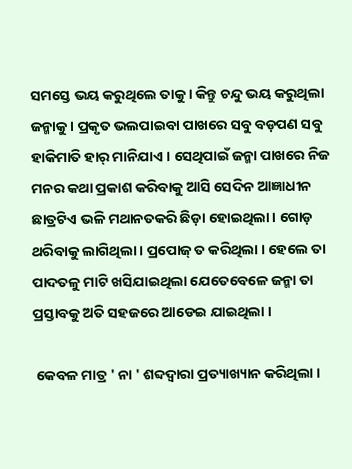ସମସ୍ତେ ଭୟ କରୁଥିଲେ ତାକୁ । କିନ୍ତୁ ଚନ୍ଦୁ ଭୟ କରୁଥିଲା ଜନ୍ମାକୁ । ପ୍ରକୃତ ଭଲପାଇବା ପାଖରେ ସବୁ ବଡ଼ପଣ ସବୁ ହାକିମାତି ହାର୍ ମାନିଯାଏ । ସେଥିପାଇଁ ଜନ୍ମା ପାଖରେ ନିଜ ମନର କଥା ପ୍ରକାଶ କରିବାକୁ ଆସି ସେଦିନ ଆଜ୍ଞାଧୀନ ଛାତ୍ରଟିଏ ଭଳି ମଥାନତକରି ଛିଡ଼ା ହୋଇଥିଲା । ଗୋଡ଼ ଥରିବାକୁ ଲାଗିଥିଲା । ପ୍ରପୋଜ୍ ତ କରିଥିଲା । ହେଲେ ତା ପାଦତଳୁ ମାଟି ଖସିଯାଇଥିଲା ଯେତେବେଳେ ଜନ୍ମା ତା ପ୍ରସ୍ତାବକୁ ଅତି ସହଜରେ ଆଡେଇ ଯାଇଥିଲା ।

 କେବଳ ମାତ୍ର ' ନା ' ଶବ୍ଦଦ୍ୱାରା ପ୍ରତ୍ୟାଖ୍ୟାନ କରିଥିଲା ।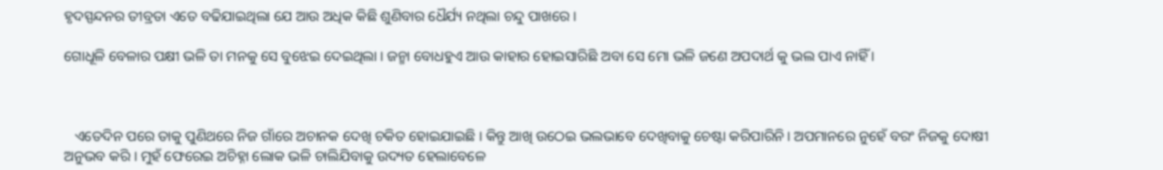ହୃଦସ୍ପନ୍ଦନର ତୀବ୍ରତା ଏତେ ବଢିଯାଇଥିଲା ଯେ ଆଉ ଅଧିକ କିଛି ଶୁଣିବାର ଧୈର୍ଯ୍ୟ ନଥିଲା ଚନ୍ଦୁ ପାଖରେ ।

ଗୋଧୂଳି ବେଳାର ପକ୍ଷୀ ଭଳି ତା ମନକୁ ସେ ବୁଝେଇ ଦେଇଥିଲା । ଜନ୍ମା ବୋଧହୁଏ ଆଉ କାହାର ହୋଇସାରିଛି ଅବା ସେ ମୋ ଭଳି ଜଣେ ଅପଦାର୍ଥ କୁ ଭଲ ପାଏ ନାହିଁ ।



   ଏତେଦିନ ପରେ ତାକୁ ପୁଣିଥରେ ନିଜ ଗାଁରେ ଅଚାନକ ଦେଖି ଚକିତ ହୋଇଯାଇଛି । କିନ୍ତୁ ଆଖି ଉଠେଇ ଭଲଭାବେ ଦେଖିବାକୁ ଚେଷ୍ଟା କରିପାରିନି। ଅପମାନରେ ନୁହେଁ ବରଂ ନିଜକୁ ଦୋଷୀ ଅନୁଭବ କରି । ମୁହଁ ଫେରେଇ ଅଚିହ୍ନା ଲୋକ ଭଳି ଚାଲିଯିବାକୁ ଉଦ୍ୟତ ହେଲାବେଳେ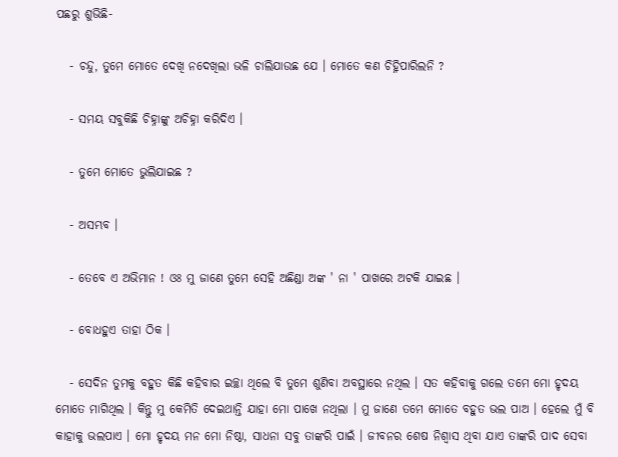ପଛରୁ ଶୁଭିଛି-

   - ଚନ୍ଦୁ, ତୁମେ ମୋତେ ଦେଖି ନଦେଖିଲା ଭଳି ଚାଲିଯାଉଛ ଯେ । ମୋତେ କଣ ଚିହ୍ନିପାରିଲନି ?

   - ସମୟ ସବୁକିଛି ଚିହ୍ନାଙ୍କୁ ଅଚିହ୍ନା କରିଦିଏ ।

   - ତୁମେ ମୋତେ ଭୁଲିଯାଇଛ ?

   - ଅସମ୍ଭବ ।

   - ତେବେ ଏ ଅଭିମାନ ! ଓଃ ମୁ ଜାଣେ ତୁମେ ସେହି ଅଛିଣ୍ଡା ଅଙ୍କ ' ନା ' ପାଖରେ ଅଟକି ଯାଇଛ ।

   - ବୋଧହୁଏ ତାହା ଠିକ ।

   - ସେଦିନ ତୁମକୁ ବହୁତ କିଛି କହିବାର ଇଚ୍ଛା ଥିଲେ ବି ତୁମେ ଶୁଣିବା ଅବସ୍ଥାରେ ନଥିଲ । ସତ କହିବାକୁ ଗଲେ ତମେ ମୋ ହୃଦୟ ମୋତେ ମାଗିଥିଲ । କିନ୍ତୁ ମୁ କେମିତି ଦେଇଥାନ୍ତି ଯାହା ମୋ ପାଖେ ନଥିଲା । ମୁ ଜାଣେ ତମେ ମୋତେ ବହୁତ ଭଲ ପାଅ । ହେଲେ ମୁଁ ବି କାହାକୁ ଭଲପାଏ । ମୋ ହୃଦୟ ମନ ମୋ ନିଷ୍ଠା, ସାଧନା ସବୁ ତାଙ୍କରି ପାଇଁ । ଜୀବନର ଶେଷ ନିଶ୍ୱାସ ଥିବା ଯାଏ ତାଙ୍କରି ପାଦ ସେବା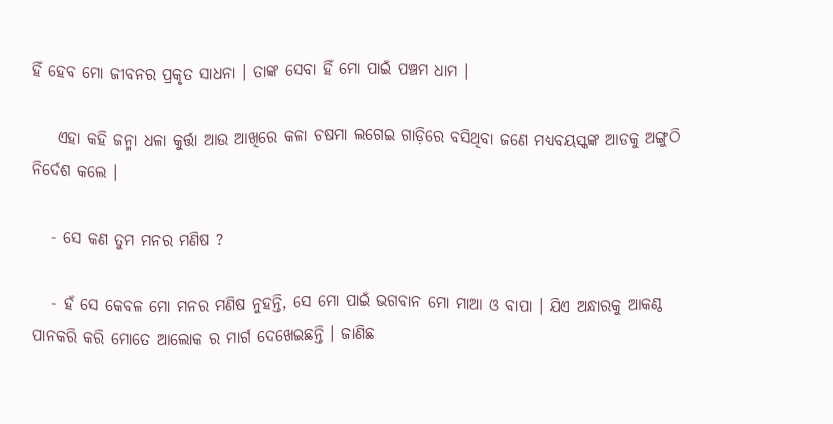ହିଁ ହେବ ମୋ ଜୀବନର ପ୍ରକୃତ ସାଧନା । ତାଙ୍କ ସେବା ହିଁ ମୋ ପାଇଁ ପଞ୍ଚମ ଧାମ ।

    ଏହା କହି ଜନ୍ମା ଧଳା କୁର୍ତ୍ତା ଆଉ ଆଖିରେ କଳା ଚଷମା ଲଗେଇ ଗାଡ଼ିରେ ବସିଥିବା ଜଣେ ମଧ୍ୟବୟସ୍କଙ୍କ ଆଡକୁ ଅଙ୍ଗୁଠି ନିର୍ଦେଶ କଲେ ।

   - ସେ କଣ ତୁମ ମନର ମଣିଷ ?

   - ହଁ ସେ କେବଳ ମୋ ମନର ମଣିଷ ନୁହନ୍ତି, ସେ ମୋ ପାଇଁ ଭଗବାନ ମୋ ମାଆ ଓ ବାପା । ଯିଏ ଅନ୍ଧାରକୁ ଆକଣ୍ଠ ପାନକରି କରି ମୋତେ ଆଲୋକ ର ମାର୍ଗ ଦେଖେଇଛନ୍ତି । ଜାଣିଛ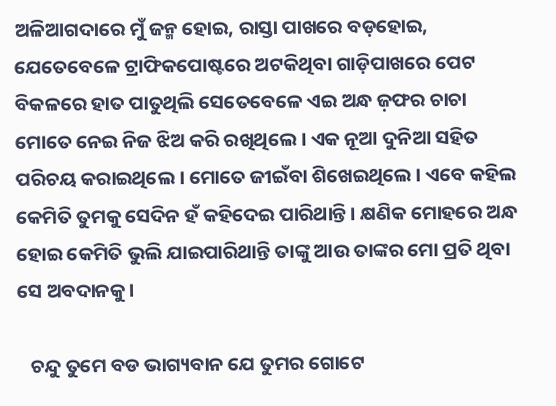ଅଳିଆଗଦାରେ ମୁଁ ଜନ୍ମ ହୋଇ, ରାସ୍ତା ପାଖରେ ବଡ଼ହୋଇ, ଯେତେବେଳେ ଟ୍ରାଫିକପୋଷ୍ଟରେ ଅଟକିଥିବା ଗାଡ଼ିପାଖରେ ପେଟ ବିକଳରେ ହାତ ପାତୁଥିଲି ସେତେବେଳେ ଏଇ ଅନ୍ଧ ଜ଼ଫର ଚାଚା ମୋତେ ନେଇ ନିଜ ଝିଅ କରି ରଖିଥିଲେ । ଏକ ନୂଆ ଦୁନିଆ ସହିତ ପରିଚୟ କରାଇଥିଲେ । ମୋତେ ଜୀଇଁବା ଶିଖେଇଥିଲେ । ଏବେ କହିଲ କେମିତି ତୁମକୁ ସେଦିନ ହଁ କହିଦେଇ ପାରିଥାନ୍ତି । କ୍ଷଣିକ ମୋହରେ ଅନ୍ଧ ହୋଇ କେମିତି ଭୁଲି ଯାଇପାରିଥାନ୍ତି ତାଙ୍କୁ ଆଉ ତାଙ୍କର ମୋ ପ୍ରତି ଥିବା ସେ ଅବଦାନକୁ ।

   ଚନ୍ଦୁ ତୁମେ ବଡ ଭାଗ୍ୟବାନ ଯେ ତୁମର ଗୋଟେ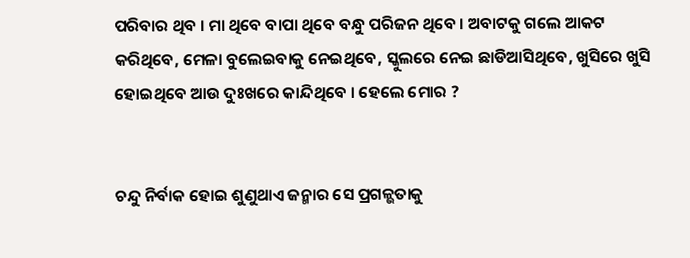ପରିବାର ଥିବ । ମା ଥିବେ ବାପା ଥିବେ ବନ୍ଧୁ ପରିଜନ ଥିବେ । ଅବାଟକୁ ଗଲେ ଆକଟ କରିଥିବେ, ମେଳା ବୁଲେଇବାକୁ ନେଇଥିବେ, ସ୍କୁଲରେ ନେଇ ଛାଡିଆସିଥିବେ, ଖୁସିରେ ଖୁସି ହୋଇଥିବେ ଆଉ ଦୁଃଖରେ କାନ୍ଦିଥିବେ । ହେଲେ ମୋର ?


ଚନ୍ଦୁ ନିର୍ବାକ ହୋଇ ଶୁଣୁଥାଏ ଜନ୍ମାର ସେ ପ୍ରଗଳ୍ଭତାକୁ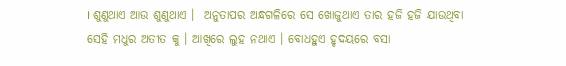। ଶୁଣୁଥାଏ ଆଉ ଶୁଣୁଥାଏ ।  ଅନୁତାପର ଅନ୍ଧଗଳିରେ ସେ ଖୋଜୁଥାଏ ତାର ହଜି ହଜି ଯାଉଥିବା ସେହି ମଧୁର ଅତୀତ କୁ । ଆଖିରେ ଲୁହ ନଥାଏ । ବୋଧହୁଏ ହୃଦୟରେ ବସା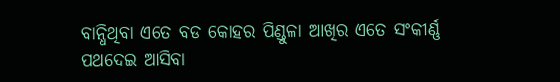ବାନ୍ଧିଥିବା ଏତେ ବଡ କୋହର ପିଣ୍ଡୁଳା ଆଖିର ଏତେ ସଂକୀର୍ଣ୍ଣ ପଥଦେଇ ଆସିବା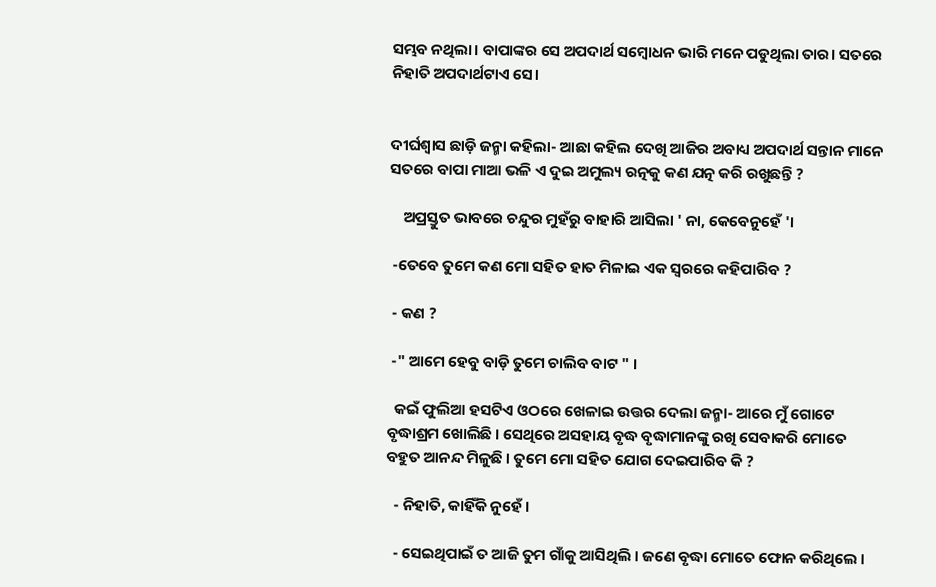ସମ୍ଭବ ନଥିଲା। ବାପାଙ୍କର ସେ ଅପଦାର୍ଥ ସମ୍ବୋଧନ ଭାରି ମନେ ପଡୁଥିଲା ତାର। ସତରେ ନିହାତି ଅପଦାର୍ଥଟାଏ ସେ।


ଦୀର୍ଘଶ୍ୱାସ ଛାଡ଼ି ଜନ୍ମା କହିଲା- ଆଛା କହିଲ ଦେଖି ଆଜିର ଅବାଧ୍ୟ ଅପଦାର୍ଥ ସନ୍ତାନ ମାନେ ସତରେ ବାପା ମାଆ ଭଳି ଏ ଦୁଇ ଅମୁଲ୍ୟ ରତ୍ନକୁ କଣ ଯତ୍ନ କରି ରଖୁଛନ୍ତି ?

    ଅପ୍ରସ୍ତୁତ ଭାବରେ ଚନ୍ଦୁର ମୁହଁରୁ ବାହାରି ଆସିଲା ' ନା, କେବେନୁହେଁ '।

 -ତେବେ ତୁମେ କଣ ମୋ ସହିତ ହାତ ମିଳାଇ ଏକ ସ୍ୱରରେ କହିପାରିବ ?

 - କଣ ?

 -" ଆମେ ହେବୁ ବାଡ଼ି ତୁମେ ଚାଲିବ ବାଟ " ।

  କଇଁ ଫୁଲିଆ ହସଟିଏ ଓଠରେ ଖେଳାଇ ଉତ୍ତର ଦେଲା ଜନ୍ମା- ଆରେ ମୁଁ ଗୋଟେ ବୃଦ୍ଧାଶ୍ରମ ଖୋଲିଛି । ସେଥିରେ ଅସହାୟ ବୃଦ୍ଧ ବୃଦ୍ଧାମାନଙ୍କୁ ରଖି ସେବାକରି ମୋତେ ବହୁତ ଆନନ୍ଦ ମିଳୁଛି । ତୁମେ ମୋ ସହିତ ଯୋଗ ଦେଇପାରିବ କି ?

  - ନିହାତି, କାହିଁକି ନୁହେଁ ।

  - ସେଇଥିପାଇଁ ତ ଆଜି ତୁମ ଗାଁକୁ ଆସିଥିଲି । ଜଣେ ବୃଦ୍ଧା ମୋତେ ଫୋନ କରିଥିଲେ ।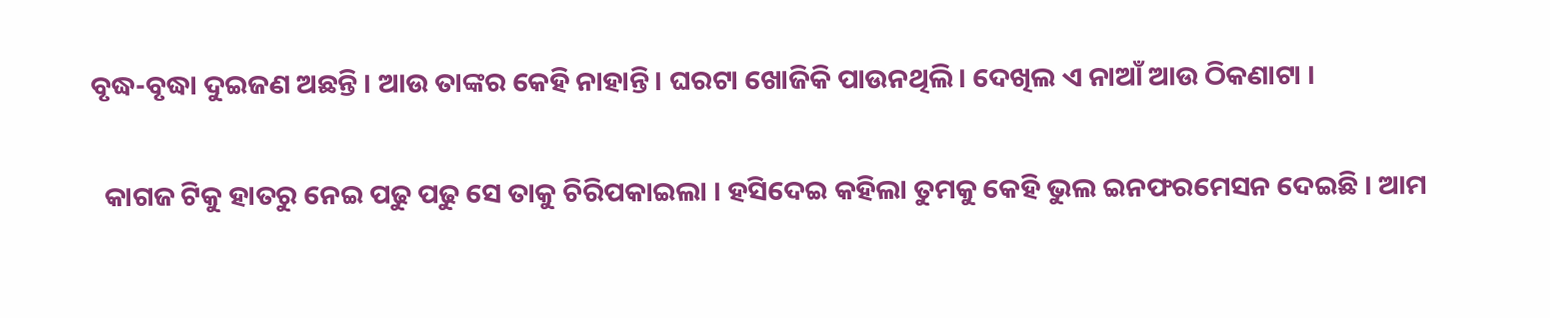ବୃଦ୍ଧ-ବୃଦ୍ଧା ଦୁଇଜଣ ଅଛନ୍ତି । ଆଉ ତାଙ୍କର କେହି ନାହାନ୍ତି। ଘରଟା ଖୋଜିକି ପାଉନଥିଲି। ଦେଖିଲ ଏ ନାଆଁ ଆଉ ଠିକଣାଟା ।

  କାଗଜ ଟିକୁ ହାତରୁ ନେଇ ପଢୁ ପଢୁ ସେ ତାକୁ ଚିରିପକାଇଲା । ହସିଦେଇ କହିଲା ତୁମକୁ କେହି ଭୁଲ ଇନଫରମେସନ ଦେଇଛି । ଆମ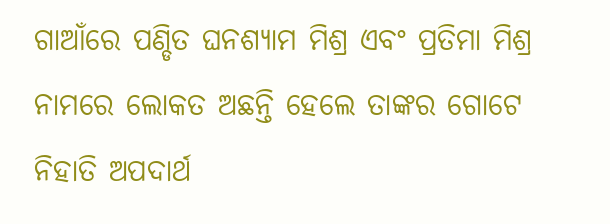ଗାଆଁରେ ପଣ୍ଡିତ ଘନଶ୍ୟାମ ମିଶ୍ର ଏବଂ ପ୍ରତିମା ମିଶ୍ର ନାମରେ ଲୋକତ ଅଛନ୍ତି ହେଲେ ତାଙ୍କର ଗୋଟେ ନିହାତି ଅପଦାର୍ଥ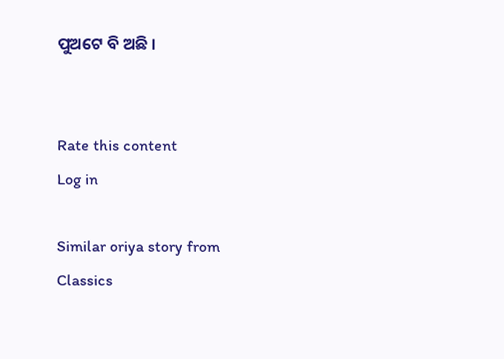ପୁଅଟେ ବି ଅଛି ।


Rate this content
Log in

Similar oriya story from Classics